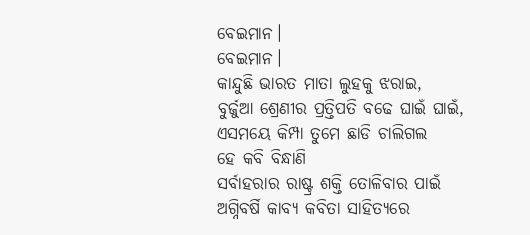ବେଇମାନ।
ବେଇମାନ।
କାନ୍ଦୁଛି ଭାରତ ମାତା ଲୁହକୁ ଝରାଇ,
ବୁର୍ଜୁଆ ଶ୍ରେଣୀର ପ୍ରତ୍ତିପତି ବଢେ ଘାଇଁ ଘାଇଁ,
ଏସମୟେ କିମ୍ପା ତୁମେ ଛାଡି ଚାଲିଗଲ
ହେ କବି ବିନ୍ଧାଣି
ସର୍ବାହରାର ରାଷ୍ଟ୍ର ଶକ୍ତି ତୋଳିବାର ପାଇଁ
ଅଗ୍ନିବର୍ଷି କାବ୍ୟ କବିତା ସାହିତ୍ୟରେ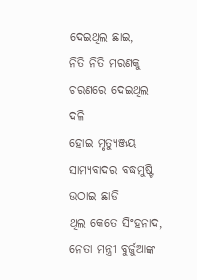ଦେଇଥିଲ ଛାଇ,
ନିତି ନିତି ମରଣକୁ ଚରଣରେ ଦେଇଥିଲ ଦଳି
ହୋଇ ମୃତ୍ୟୁଞ୍ଜୟ
ସାମ୍ୟବାଦର ବଦ୍ଧମୁଷ୍ଟି ଉଠାଇ ଛାଡି
ଥିଲ କେତେ ସିଂହନାଦ,
ନେତା ମନ୍ତ୍ରୀ ବୁର୍ଜୁଆଙ୍କ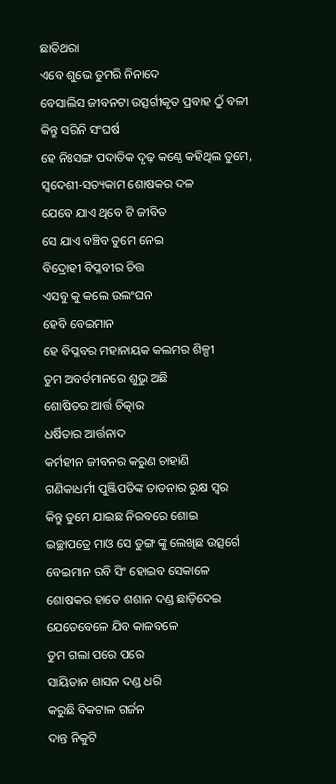ଛାତିଥରା
ଏବେ ଶୁଭେ ତୁମରି ନିନାଦେ
ବେସାଲିସ ଜୀବନଟା ଉତ୍ସର୍ଗୀକୃତ ପ୍ରବାହ ଠୁଁ ବଳୀ
କିନ୍ତୁ ସରିନି ସଂଘର୍ଷ
ହେ ନିଃସଙ୍ଗ ପଦାତିକ ଦୃଢ଼ କଣ୍ଠେ କହିଥିଲ ତୁମେ,
ସ୍ବଦେଶୀ-ସତ୍ୟକାମ ଶୋଷକର ଦଳ
ଯେବେ ଯାଏ ଥିବେ ଟି ଜୀବିତ
ସେ ଯାଏ ବଞ୍ଚିବ ତୁମେ ନେଇ
ବିଦ୍ରୋହୀ ବିପ୍ଳବୀର ଚିତ୍ତ
ଏସବୁ କୁ କଲେ ଉଲଂଘନ
ହେବି ବେଇମାନ
ହେ ବିପ୍ଳବର ମହାନାୟକ କଲମର ଶିଳ୍ପୀ
ତୁମ ଅବର୍ତମାନରେ ଶୁଭୁ ଅଛି
ଶୋଷିତର ଆର୍ତ୍ତ ଚିତ୍କାର
ଧର୍ଷିତାର ଆର୍ତ୍ତନାଦ
କର୍ମହୀନ ଜୀବନର କରୁଣ ଚାହାଣି
ଗଣିକାଧର୍ମୀ ପୁଞ୍ଜିପତିଙ୍କ ତାଡନାର ରୁକ୍ଷ ସ୍ୱର
କିନ୍ତୁ ତୁମେ ଯାଇଛ ନିରବରେ ଶୋଇ
ଇଚ୍ଛାପତ୍ରେ ମାଓ ସେ ତୁଙ୍ଗ ଙ୍କୁ ଲେଖିଛ ଉତ୍ସର୍ଗେ
ବେଇମାନ ରବି ସିଂ ହୋଇବ ସେକାଳେ
ଶୋଷକର ହାତେ ଶଶାନ ଦଣ୍ଡ ଛାଡ଼ିଦେଇ
ଯେତେବେଳେ ଯିବ କାଳବଳେ
ତୁମ ଗଲା ପରେ ପରେ
ସାୟିତାନ ଶାସନ ଦଣ୍ଡ ଧରି
କରୁଛି ବିକଟାଳ ଗର୍ଜନ
ଦାନ୍ତ ନିକୁଟି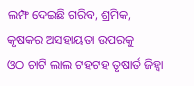ଲମ୍ଫ ଦେଇଛି ଗରିବ, ଶ୍ରମିକ,
କୃଷକର ଅସହାୟତା ଉପରକୁ
ଓଠ ଚାଟି ଲାଲ ଟହଟହ ତୃଷାର୍ତ ଜିହ୍ଵା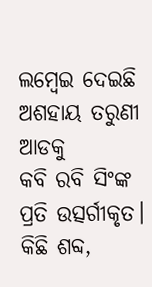ଲମ୍ବେଇ ଦେଇଛି ଅଶହାୟ ତରୁଣୀ ଆଡକୁ
କବି ରବି ସିଂଙ୍କ ପ୍ରତି ଉତ୍ସର୍ଗୀକୃତ।
କିଛି ଶବ୍ଦ,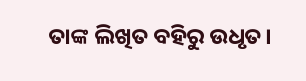ତାଙ୍କ ଲିଖିତ ବହିରୁ ଉଧୃତ।